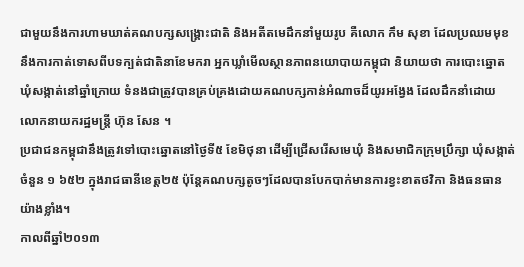ជាមួយនឹងការហាមឃាត់គណបក្សសង្គ្រោះជាតិ និងអតីតមេដឹកនាំមួយរូប គឺលោក កឹម សុខា ដែលប្រឈមមុខនឹងការកាត់ទោសពីបទក្បត់ជាតិនាខែមករា អ្នកឃ្លាំមើលស្ថានភាពនយោបាយកម្ពុជា និយាយថា ការបោះឆ្នោតឃុំសង្កាត់នៅឆ្នាំក្រោយ ទំនងជាត្រូវបានគ្រប់គ្រងដោយគណបក្សកាន់អំណាចដ៏យូរអង្វែង ដែលដឹកនាំដោយ លោកនាយករដ្ឋមន្ត្រី ហ៊ុន សែន ។
ប្រជាជនកម្ពុជានឹងត្រូវទៅបោះឆ្នោតនៅថ្ងៃទី៥ ខែមិថុនា ដើម្បីជ្រើសរើសមេឃុំ និងសមាជិកក្រុមប្រឹក្សា ឃុំសង្កាត់ចំនួន ១ ៦៥២ ក្នុងរាជធានីខេត្ត២៥ ប៉ុន្តែគណបក្សតូចៗដែលបានបែកបាក់មានការខ្វះខាតថវិកា និងធនធានយ៉ាងខ្លាំង។
កាលពីឆ្នាំ២០១៣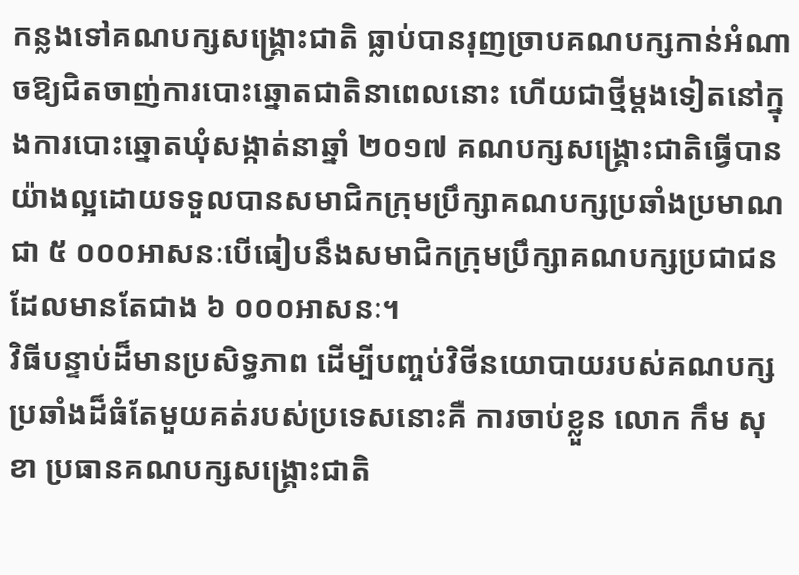កន្លងទៅគណបក្សសង្គ្រោះជាតិ ធ្លាប់បានរុញច្រាបគណបក្សកាន់អំណាចឱ្យជិតចាញ់ការបោះឆ្នោតជាតិនាពេលនោះ ហើយជាថ្មីម្តងទៀតនៅក្នុងការបោះឆ្នោតឃុំសង្កាត់នាឆ្នាំ ២០១៧ គណបក្សសង្គ្រោះជាតិធ្វើបានយ៉ាងល្អដោយទទួលបានសមាជិកក្រុមប្រឹក្សាគណបក្សប្រឆាំងប្រមាណជា ៥ ០០០អាសនៈបើធៀបនឹងសមាជិកក្រុមប្រឹក្សាគណបក្សប្រជាជនដែលមានតែជាង ៦ ០០០អាសនៈ។
វិធីបន្ទាប់ដ៏មានប្រសិទ្ធភាព ដើម្បីបញ្ចប់វិថីនយោបាយរបស់គណបក្សប្រឆាំងដ៏ធំតែមួយគត់របស់ប្រទេសនោះគឺ ការចាប់ខ្លួន លោក កឹម សុខា ប្រធានគណបក្សសង្គ្រោះជាតិ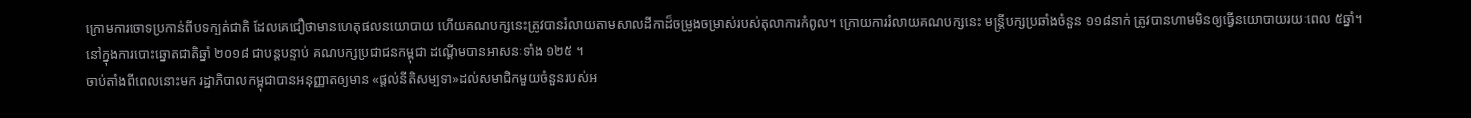ក្រោមការចោទប្រកាន់ពីបទក្បត់ជាតិ ដែលគេជឿថាមានហេតុផលនយោបាយ ហើយគណបក្សនេះត្រូវបានរំលាយតាមសាលដីកាដ៏ចម្រូងចម្រាស់របស់តុលាការកំពូល។ ក្រោយការរំលាយគណបក្សនេះ មន្ត្រីបក្សប្រឆាំងចំនួន ១១៨នាក់ ត្រូវបានហាមមិនឲ្យធ្វើនយោបាយរយៈពេល ៥ឆ្នាំ។
នៅក្នុងការបោះឆ្នោតជាតិឆ្នាំ ២០១៨ ជាបន្តបន្ទាប់ គណបក្សប្រជាជនកម្ពុជា ដណ្តើមបានអាសនៈទាំង ១២៥ ។
ចាប់តាំងពីពេលនោះមក រដ្ឋាភិបាលកម្ពុជាបានអនុញ្ញាតឲ្យមាន «ផ្តល់នីតិសម្បទា»ដល់សមាជិកមួយចំនួនរបស់អ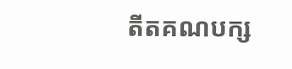តីតគណបក្ស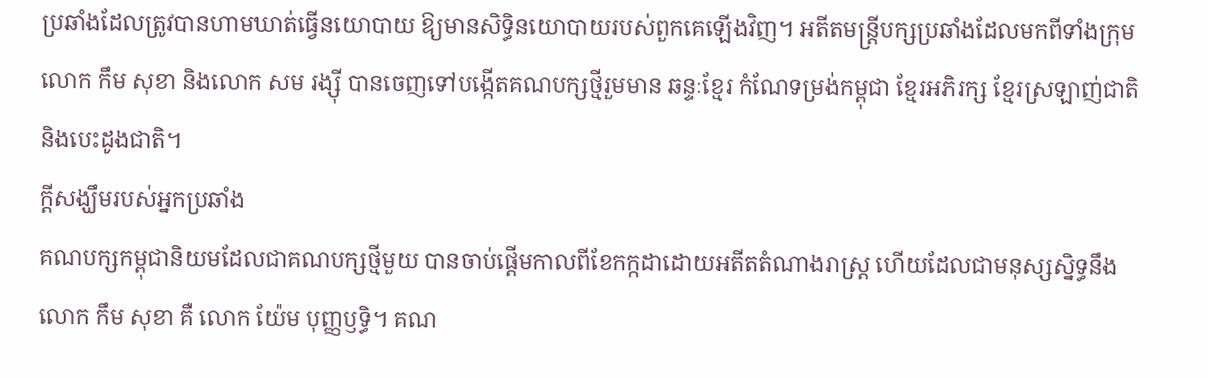ប្រឆាំងដែលត្រូវបានហាមឃាត់ធ្វើនយោបាយ ឱ្យមានសិទ្ធិនយោបាយរបស់ពួកគេឡើងវិញ។ អតីតមន្រ្តីបក្សប្រឆាំងដែលមកពីទាំងក្រុមលោក កឹម សុខា និងលោក សម រង្ស៊ី បានចេញទៅបង្កើតគណបក្សថ្មីរួមមាន ឆន្ទៈខ្មែរ កំណែទម្រង់កម្ពុជា ខ្មែរអភិរក្ស ខ្មែរស្រឡាញ់ជាតិ និងបេះដូងជាតិ។
ក្តីសង្ឃឹមរបស់អ្នកប្រឆាំង
គណបក្សកម្ពុជានិយមដែលជាគណបក្សថ្មីមួយ បានចាប់ផ្តើមកាលពីខែកក្កដាដោយអតីតតំណាងរាស្រ្ត ហើយដែលជាមនុស្សស្និទ្ធនឹងលោក កឹម សុខា គឺ លោក យ៉ែម បុញ្ញឫទ្ធិ។ គណ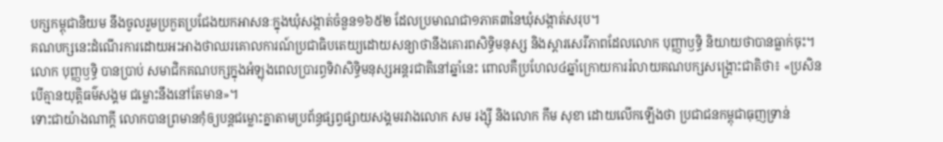បក្សកម្ពុជានិយម នឹងចូលរួមប្រកួតប្រជែងយកអាសនៈក្នុងឃុំសង្កាត់ចំនួន១៦៥២ ដែលប្រមាណជា១ភាគ៣នៃឃុំសង្កាត់សរុប។
គណបក្សនេះដំណើរការដោយអះអាងថាឈរគោលការណ៍ប្រជាធិបតេយ្យដោយសន្យាថានឹងគោរពសិទ្ធិមនុស្ស និងស្ដារសេរីភាពដែលលោក បុញ្ញាឫទ្ធិ និយាយថាបានធ្លាក់ចុះ។
លោក បុញ្ញឫទ្ធិ បានប្រាប់ សមាជិកគណបក្សក្នុងអំឡុងពេលប្រារព្ធទិវាសិទ្ធិមនុស្សអន្តរជាតិនៅឆ្នាំនេះ ពោលគឺប្រហែល៤ឆ្នាំក្រោយការរំលាយគណបក្សសង្គ្រោះជាតិថា៖ «ប្រសិនបើគ្មានយុត្តិធម៌សង្គម ជម្លោះនឹងនៅតែមាន»។
ទោះជាយ៉ាងណាក្តី លោកបានព្រមានកុំឲ្យបន្តជម្លោះគ្នាតាមប្រព័ន្ធផ្សព្វផ្សាយសង្គមរវាងលោក សម រង្ស៊ី និងលោក កឹម សុខា ដោយលើកឡើងថា ប្រជាជនកម្ពុជាធុញទ្រាន់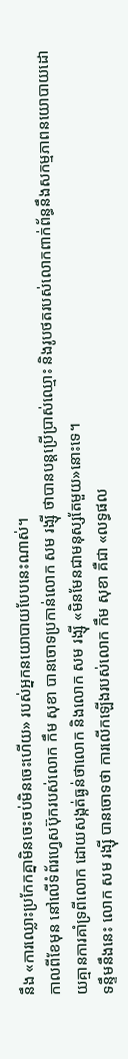នឹង «ការឈ្លោះប្រកែកគ្នាមិនចេះចប់មិនចេះហើយ» របស់អ្នកនយោបាយបែបនេះណាស់។
កាលពីខែមុន នៅលើទំព័រហ្វេសប៊ុករបស់លោក កឹម សុខា បានចោទប្រកាន់លោក សម រង្ស៊ី ថាបានបន្តប្រើប្រាស់ឈ្មោះ និងរូបថតរបស់លោកពាក់ព័ន្ធនឹងសកម្មភាពនយោបាយដោយគ្មានការគាំទ្រពីលោក ដោយសង្កត់ធ្ងន់ថាលោក និងលោក សម រង្ស៊ី «មិនមែនជាមនុស្សតែមួយ»នោះទេ។
ទន្ទឹមនឹងនេះ លោក សម រង្ស៊ី បានចោទថា ការលើកឡើងរបស់លោក កឹម សុខា គឺជា «លទ្ធផល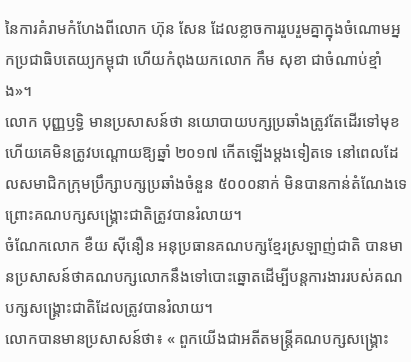នៃការគំរាមកំហែងពីលោក ហ៊ុន សែន ដែលខ្លាចការរួបរួមគ្នាក្នុងចំណោមអ្នកប្រជាធិបតេយ្យកម្ពុជា ហើយកំពុងយកលោក កឹម សុខា ជាចំណាប់ខ្មាំង»។
លោក បុញ្ញឫទ្ធិ មានប្រសាសន៍ថា នយោបាយបក្សប្រឆាំងត្រូវតែដើរទៅមុខ ហើយគេមិនត្រូវបណ្តោយឱ្យឆ្នាំ ២០១៧ កើតឡើងម្តងទៀតទេ នៅពេលដែលសមាជិកក្រុមប្រឹក្សាបក្សប្រឆាំងចំនួន ៥០០០នាក់ មិនបានកាន់តំណែងទេ ព្រោះគណបក្សសង្គ្រោះជាតិត្រូវបានរំលាយ។
ចំណែកលោក ខឺយ ស៊ីនឿន អនុប្រធានគណបក្សខ្មែរស្រឡាញ់ជាតិ បានមានប្រសាសន៍ថាគណបក្សលោកនឹងទៅបោះឆ្នោតដើម្បីបន្តការងាររបស់គណបក្សសង្គ្រោះជាតិដែលត្រូវបានរំលាយ។
លោកបានមានប្រសាសន៍ថា៖ « ពួកយើងជាអតីតមន្ត្រីគណបក្សសង្គ្រោះ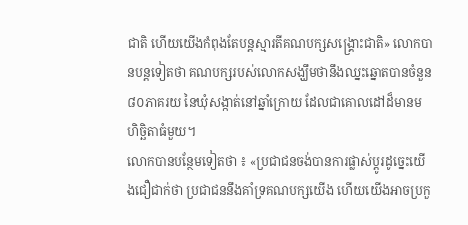ជាតិ ហើយយើងកំពុងតែបន្តស្មារតីគណបក្សសង្រ្គោះជាតិ» លោកបានបន្តទៀតថា គណបក្សរបស់លោកសង្ឃឹមថានឹងឈ្នះឆ្នោតបានចំនួន ៨០ភាគរយ នៃឃុំសង្កាត់នៅឆ្នាំក្រោយ ដែលជាគោលដៅដ៏មានមហិច្ឆិតាធំមួយ។
លោកបានបន្ថែមទៀតថា ៖ «ប្រជាជនចង់បានការផ្លាស់ប្តូរដូច្នេះយើងជឿជាក់ថា ប្រជាជននឹងគាំទ្រគណបក្សយើង ហើយយើងអាចប្រកួ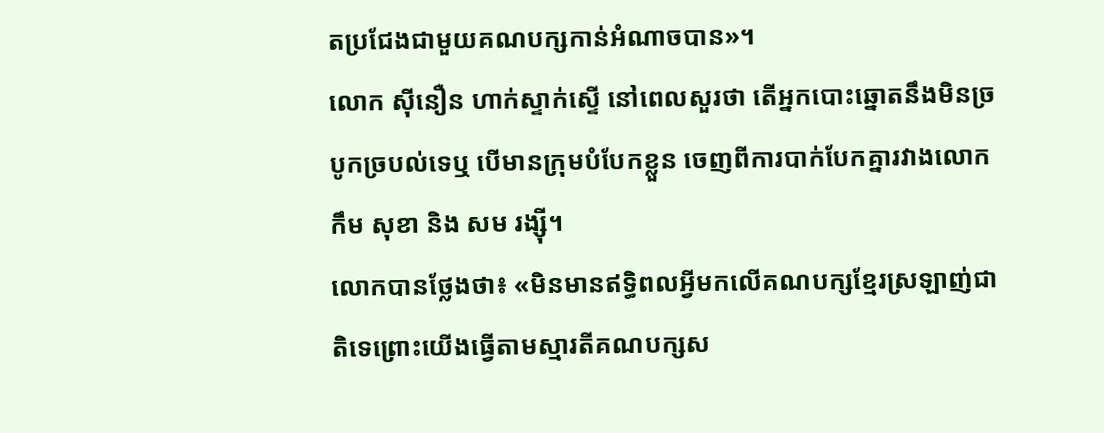តប្រជែងជាមួយគណបក្សកាន់អំណាចបាន»។
លោក ស៊ីនឿន ហាក់ស្ទាក់ស្ទើ នៅពេលសួរថា តើអ្នកបោះឆ្នោតនឹងមិនច្របូកច្របល់ទេឬ បើមានក្រុមបំបែកខ្លួន ចេញពីការបាក់បែកគ្នារវាងលោក កឹម សុខា និង សម រង្ស៊ី។
លោកបានថ្លែងថា៖ «មិនមានឥទ្ធិពលអ្វីមកលើគណបក្សខ្មែរស្រឡាញ់ជាតិទេព្រោះយើងធ្វើតាមស្មារតីគណបក្សស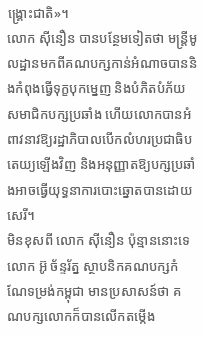ង្គ្រោះជាតិ»។
លោក ស៊ីនឿន បានបន្ថែមទៀតថា មន្ត្រីមូលដ្ឋានមកពីគណបក្សកាន់អំណាចបាននិងកំពុងធ្វើទុក្ខបុកម្នេញ និងបំភិតបំភ័យសមាជិកបក្សប្រឆាំង ហើយលោកបានអំពាវនាវឱ្យរដ្ឋាភិបាលបើកលំហរប្រជាធិបតេយ្យឡើងវិញ និងអនុញ្ញាតឱ្យបក្សប្រឆាំងអាចធ្វើយុទ្ធនាការបោះឆ្នោតបានដោយសេរី។
មិនខុសពី លោក ស៊ីនឿន ប៉ុន្មាននោះទេ លោក អ៊ូ ច័ន្ទរ័ត្ន ស្ថាបនិកគណបក្សកំណែទម្រង់កម្ពុជា មានប្រសាសន៍ថា គណបក្សលោកក៏បានលើកតម្កើង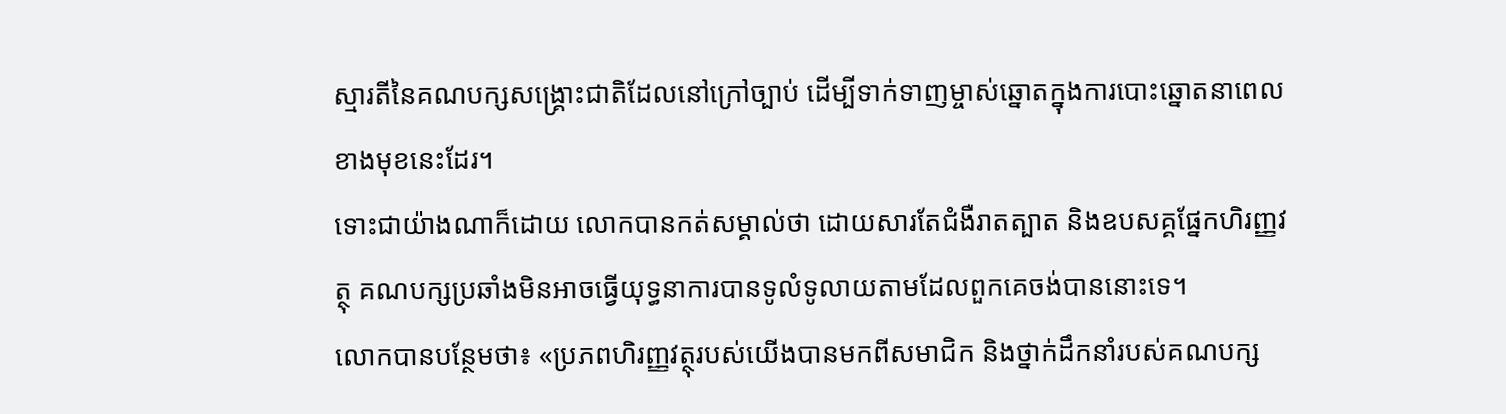ស្មារតីនៃគណបក្សសង្រ្គោះជាតិដែលនៅក្រៅច្បាប់ ដើម្បីទាក់ទាញម្ចាស់ឆ្នោតក្នុងការបោះឆ្នោតនាពេលខាងមុខនេះដែរ។
ទោះជាយ៉ាងណាក៏ដោយ លោកបានកត់សម្គាល់ថា ដោយសារតែជំងឺរាតត្បាត និងឧបសគ្គផ្នែកហិរញ្ញវត្ថុ គណបក្សប្រឆាំងមិនអាចធ្វើយុទ្ធនាការបានទូលំទូលាយតាមដែលពួកគេចង់បាននោះទេ។
លោកបានបន្ថែមថា៖ «ប្រភពហិរញ្ញវត្ថុរបស់យើងបានមកពីសមាជិក និងថ្នាក់ដឹកនាំរបស់គណបក្ស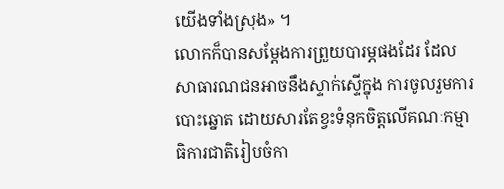យើងទាំងស្រុង» ។
លោកក៏បានសម្តែងការព្រួយបារម្ភផងដែរ ដែលសាធារណជនអាចនឹងស្ទាក់ស្ទើក្នុង ការចូលរួមការបោះឆ្នោត ដោយសារតែខ្វះទំនុកចិត្តលើគណៈកម្មាធិការជាតិរៀបចំកា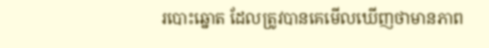របោះឆ្នោត ដែលត្រូវបានគេមើលឃើញថាមានភាព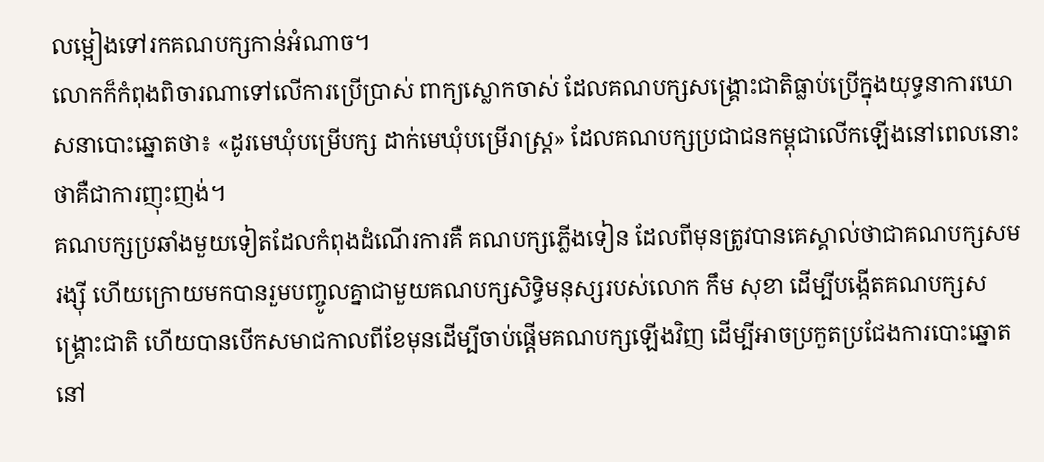លម្អៀងទៅរកគណបក្សកាន់អំណាច។
លោកក៏កំពុងពិចារណាទៅលើការប្រើប្រាស់ ពាក្យស្លោកចាស់ ដែលគណបក្សសង្គ្រោះជាតិធ្លាប់ប្រើក្នុងយុទ្ធនាការឃោសនាបោះឆ្នោតថា៖ «ដូរមេឃុំបម្រើបក្ស ដាក់មេឃុំបម្រើរាស្រ្ត» ដែលគណបក្សប្រជាជនកម្ពុជាលើកឡើងនៅពេលនោះថាគឺជាការញុះញង់។
គណបក្សប្រឆាំងមួយទៀតដែលកំពុងដំណើរការគឺ គណបក្សភ្លើងទៀន ដែលពីមុនត្រូវបានគេស្គាល់ថាជាគណបក្សសម រង្ស៊ី ហើយក្រោយមកបានរួមបញ្ចូលគ្នាជាមួយគណបក្សសិទ្ធិមនុស្សរបស់លោក កឹម សុខា ដើម្បីបង្កើតគណបក្សសង្គ្រោះជាតិ ហើយបានបើកសមាជកាលពីខែមុនដើម្បីចាប់ផ្តើមគណបក្សឡើងវិញ ដើម្បីអាចប្រកួតប្រជែងការបោះឆ្នោតនៅ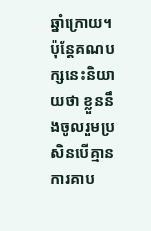ឆ្នាំក្រោយ។ ប៉ុន្តែគណបក្សនេះនិយាយថា ខ្លួននឹងចូលរួមប្រសិនបើគ្មានការគាប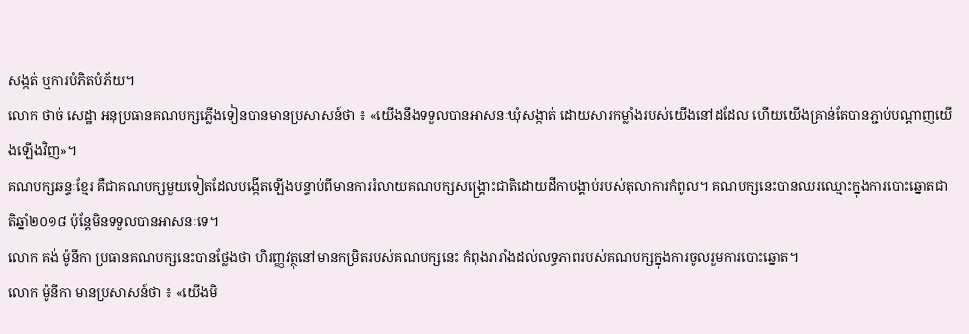សង្កត់ ឬការបំភិតបំភ័យ។
លោក ថាច់ សេដ្ឋា អនុប្រធានគណបក្សភ្លើងទៀនបានមានប្រសាសន៍ថា ៖ «យើងនឹងទទួលបានអាសនៈឃុំសង្កាត់ ដោយសារកម្លាំងរបស់យើងនៅដដែល ហើយយើងគ្រាន់តែបានភ្ជាប់បណ្តាញយើងឡើងវិញ»។
គណបក្សឆន្ទៈខ្មែរ គឺជាគណបក្សមួយទៀតដែលបង្កើតឡើងបន្ទាប់ពីមានការរំលាយគណបក្សសង្គ្រោះជាតិដោយដីកាបង្គាប់របស់តុលាការកំពូល។ គណបក្សនេះបានឈរឈ្មោះក្នុងការបោះឆ្នោតជាតិឆ្នាំ២០១៨ ប៉ុន្តែមិនទទួលបានអាសនៈទេ។
លោក គង់ ម៉ូនីកា ប្រធានគណបក្សនេះបានថ្លែងថា ហិរញ្ញវត្ថុនៅមានកម្រិតរបស់គណបក្សនេះ កំពុងរារាំងដល់លទ្ធភាពរបស់គណបក្សក្នុងការចូលរួមការបោះឆ្នោត។
លោក ម៉ូនីកា មានប្រសាសន៍ថា ៖ «យើងមិ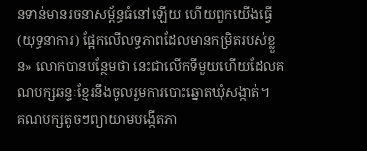នទាន់មានរចនាសម្ព័ន្ធធំនៅឡើយ ហើយពួកយើងធ្វើ (យុទ្ធនាការ) ផ្អែកលើលទ្ធភាពដែលមានកម្រិតរបស់ខ្លួន» លោកបានបន្ថែមថា នេះជាលើកទីមួយហើយដែលគណបក្សឆន្ទៈខ្មែរនឹងចូលរួមការបោះឆ្នោតឃុំសង្កាត់។
គណបក្សតូចៗព្យាយាមបង្កើតភា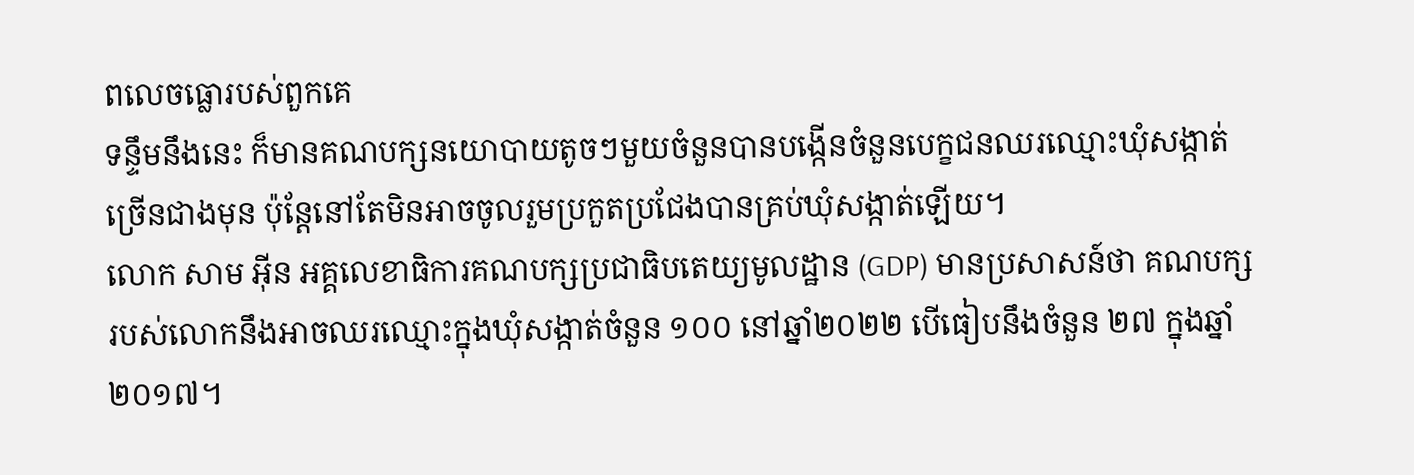ពលេចធ្លោរបស់ពួកគេ
ទន្ទឹមនឹងនេះ ក៏មានគណបក្សនយោបាយតូចៗមួយចំនួនបានបង្កើនចំនួនបេក្ខជនឈរឈ្មោះឃុំសង្កាត់ច្រើនជាងមុន ប៉ុន្តែនៅតែមិនអាចចូលរួមប្រកួតប្រជែងបានគ្រប់ឃុំសង្កាត់ឡើយ។
លោក សាម អ៊ីន អគ្គលេខាធិការគណបក្សប្រជាធិបតេយ្យមូលដ្ឋាន (GDP) មានប្រសាសន៍ថា គណបក្សរបស់លោកនឹងអាចឈរឈ្មោះក្នុងឃុំសង្កាត់ចំនួន ១០០ នៅឆ្នាំ២០២២ បើធៀបនឹងចំនួន ២៧ ក្នុងឆ្នាំ ២០១៧។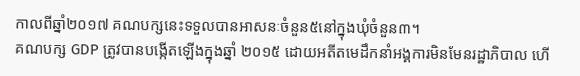កាលពីឆ្នាំ២០១៧ គណបក្សនេះទទួលបានអាសនៈចំនួន៥នៅក្នុងឃុំចំនួន៣។
គណបក្ស GDP ត្រូវបានបង្កើតឡើងក្នុងឆ្នាំ ២០១៥ ដោយអតីតមេដឹកនាំអង្គការមិនមែនរដ្ឋាភិបាល ហើ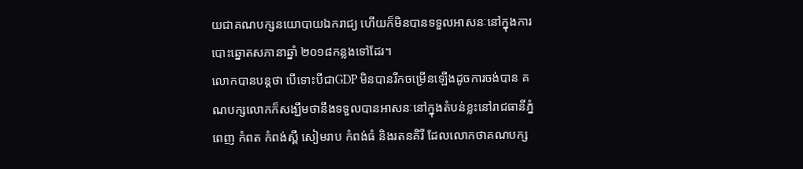យជាគណបក្សនយោបាយឯករាជ្យ ហើយក៏មិនបានទទួលអាសនៈនៅក្នុងការបោះឆ្នោតសភានាឆ្នាំ ២០១៨កន្លងទៅដែរ។
លោកបានបន្តថា បើទោះបីជាGDP មិនបានរីកចម្រើនឡើងដូចការចង់បាន គណបក្សលោកក៏សង្ឃឹមថានឹងទទួលបានអាសនៈនៅក្នុងតំបន់ខ្លះនៅរាជធានីភ្នំពេញ កំពត កំពង់ស្ពឺ សៀមរាប កំពង់ធំ និងរតនគិរី ដែលលោកថាគណបក្ស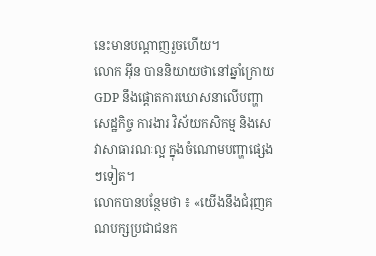នេះមានបណ្តាញរួចហើយ។
លោក អ៊ីន បាននិយាយថានៅឆ្នាំក្រោយ GDP នឹងផ្តោតការឃោសនាលើបញ្ហា សេដ្ឋកិច្ច ការងារ វិស័យកសិកម្ម និងសេវាសាធារណៈល្អ ក្នុងចំណោមបញ្ហាផ្សេងៗទៀត។
លោកបានបន្ថែមថា ៖ «យើងនឹងជំរុញគណបក្សប្រជាជនក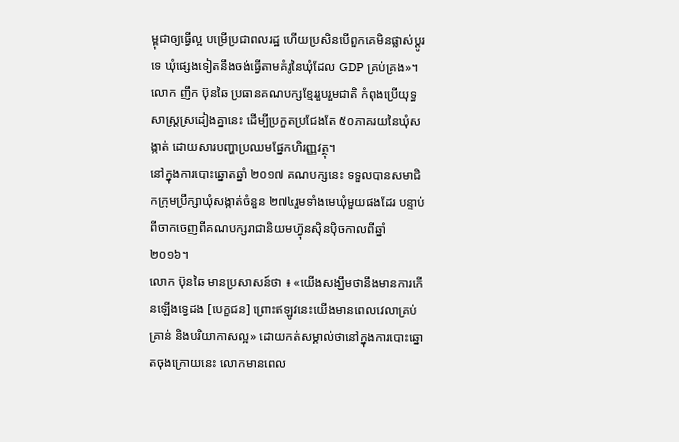ម្ពុជាឲ្យធ្វើល្អ បម្រើប្រជាពលរដ្ឋ ហើយប្រសិនបើពួកគេមិនផ្លាស់ប្តូរទេ ឃុំផ្សេងទៀតនឹងចង់ធ្វើតាមគំរូនៃឃុំដែល GDP គ្រប់គ្រង»។
លោក ញឹក ប៊ុនឆៃ ប្រធានគណបក្សខ្មែររួបរួមជាតិ កំពុងប្រើយុទ្ធសាស្ត្រស្រដៀងគ្នានេះ ដើម្បីប្រកួតប្រជែងតែ ៥០ភាគរយនៃឃុំសង្កាត់ ដោយសារបញ្ហាប្រឈមផ្នែកហិរញ្ញវត្ថុ។
នៅក្នុងការបោះឆ្នោតឆ្នាំ ២០១៧ គណបក្សនេះ ទទួលបានសមាជិកក្រុមប្រឹក្សាឃុំសង្កាត់ចំនួន ២៧៤រួមទាំងមេឃុំមួយផងដែរ បន្ទាប់ពីចាកចេញពីគណបក្សរាជានិយមហ៊្វុនស៊ិនប៉ិចកាលពីឆ្នាំ ២០១៦។
លោក ប៊ុនឆៃ មានប្រសាសន៍ថា ៖ «យើងសង្ឃឹមថានឹងមានការកើនឡើងទ្វេដង [បេក្ខជន] ព្រោះឥឡូវនេះយើងមានពេលវេលាគ្រប់គ្រាន់ និងបរិយាកាសល្អ» ដោយកត់សម្គាល់ថានៅក្នុងការបោះឆ្នោតចុងក្រោយនេះ លោកមានពេល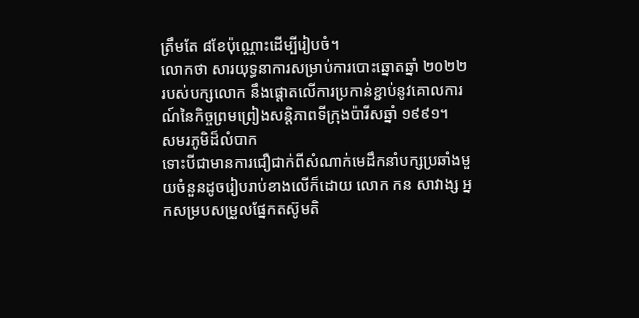ត្រឹមតែ ៨ខែប៉ុណ្ណោះដើម្បីរៀបចំ។
លោកថា សារយុទ្ធនាការសម្រាប់ការបោះឆ្នោតឆ្នាំ ២០២២ របស់បក្សលោក នឹងផ្តោតលើការប្រកាន់ខ្ជាប់នូវគោលការណ៍នៃកិច្ចព្រមព្រៀងសន្តិភាពទីក្រុងប៉ារីសឆ្នាំ ១៩៩១។
សមរភូមិដ៏លំបាក
ទោះបីជាមានការជឿជាក់ពីសំណាក់មេដឹកនាំបក្សប្រឆាំងមួយចំនួនដូចរៀបរាប់ខាងលើក៏ដោយ លោក កន សាវាង្ស អ្នកសម្របសម្រួលផ្នែកតស៊ូមតិ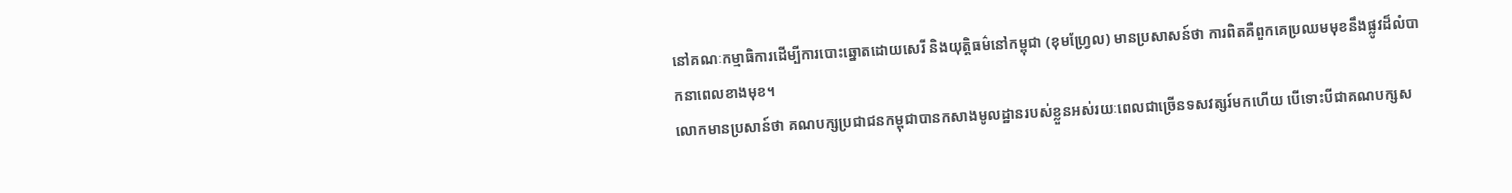នៅគណៈកម្មាធិការដើម្បីការបោះឆ្នោតដោយសេរី និងយុត្តិធម៌នៅកម្ពុជា (ខុមហ្វ្រែល) មានប្រសាសន៍ថា ការពិតគឺពួកគេប្រឈមមុខនឹងផ្លូវដ៏លំបាកនាពេលខាងមុខ។
លោកមានប្រសាន៍ថា គណបក្សប្រជាជនកម្ពុជាបានកសាងមូលដ្ឋានរបស់ខ្លួនអស់រយៈពេលជាច្រើនទសវត្សរ៍មកហើយ បើទោះបីជាគណបក្សស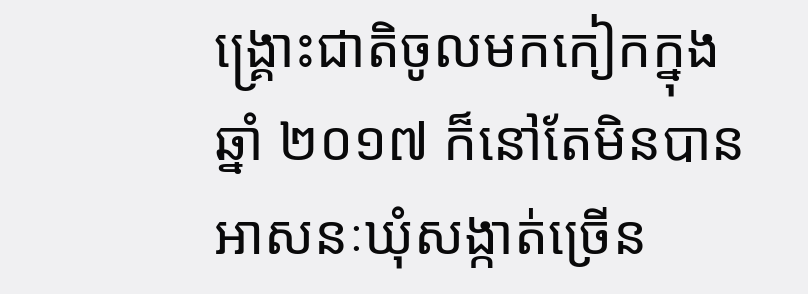ង្គ្រោះជាតិចូលមកកៀកក្នុងឆ្នាំ ២០១៧ ក៏នៅតែមិនបានអាសនៈឃុំសង្កាត់ច្រើន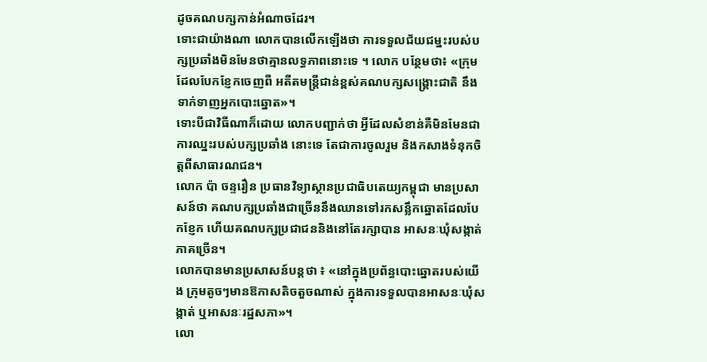ដូចគណបក្សកាន់អំណាចដែរ។
ទោះជាយ៉ាងណា លោកបានលើកឡើងថា ការទទួលជ័យជម្នះរបស់បក្សប្រឆាំងមិនមែនថាគ្មានលទ្ធភាពនោះទេ ។ លោក បន្ថែមថា៖ «ក្រុមដែលបែកខ្ញែកចេញពី អតីតមន្ត្រីជាន់ខ្ពស់គណបក្សសង្គ្រោះជាតិ នឹងទាក់ទាញអ្នកបោះឆ្នោត»។
ទោះបីជាវិធីណាក៏ដោយ លោកបញ្ជាក់ថា អ្វីដែលសំខាន់គឺមិនមែនជាការឈ្នះរបស់បក្សប្រឆាំង នោះទេ តែជាការចូលរួម និងកសាងទំនុកចិត្តពីសាធារណជន។
លោក ប៉ា ចន្ទរឿន ប្រធានវិទ្យាស្ថានប្រជាធិបតេយ្យកម្ពុជា មានប្រសាសន៍ថា គណបក្សប្រឆាំងជាច្រើននឹងឈានទៅរកសន្លឹកឆ្នោតដែលបែកខ្ញែក ហើយគណបក្សប្រជាជននិងនៅតែរក្សាបាន អាសនៈឃុំសង្កាត់ភាគច្រើន។
លោកបានមានប្រសាសន៍បន្តថា ៖ «នៅក្នុងប្រព័ន្ធបោះឆ្នោតរបស់យើង ក្រុមតូចៗមានឱកាសតិចតួចណាស់ ក្នុងការទទួលបានអាសនៈឃុំសង្កាត់ ឬអាសនៈរដ្ឋសភា»។
លោ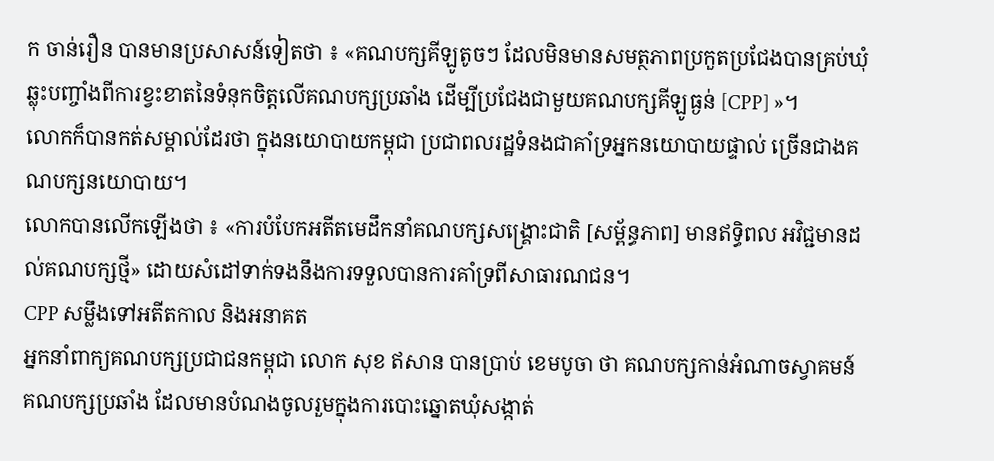ក ចាន់រឿន បានមានប្រសាសន៍ទៀតថា ៖ «គណបក្សគីឡូតូចៗ ដែលមិនមានសមត្ថភាពប្រកួតប្រជែងបានគ្រប់ឃុំ ឆ្លុះបញ្ចាំងពីការខ្វះខាតនៃទំនុកចិត្តលើគណបក្សប្រឆាំង ដើម្បីប្រជែងជាមួយគណបក្សគីឡូធ្ងន់ [CPP] »។
លោកក៏បានកត់សម្គាល់ដែរថា ក្នុងនយោបាយកម្ពុជា ប្រជាពលរដ្ឋទំនងជាគាំទ្រអ្នកនយោបាយផ្ទាល់ ច្រើនជាងគណបក្សនយោបាយ។
លោកបានលើកឡើងថា ៖ «ការបំបែកអតីតមេដឹកនាំគណបក្សសង្គ្រោះជាតិ [សម្ព័ន្ធភាព] មានឥទ្ធិពល អវិជ្ជមានដល់គណបក្សថ្មី» ដោយសំដៅទាក់ទងនឹងការទទួលបានការគាំទ្រពីសាធារណជន។
CPP សម្លឹងទៅអតីតកាល និងអនាគត
អ្នកនាំពាក្យគណបក្សប្រជាជនកម្ពុជា លោក សុខ ឥសាន បានប្រាប់ ខេមបូចា ថា គណបក្សកាន់អំណាចស្វាគមន៍គណបក្សប្រឆាំង ដែលមានបំណងចូលរួមក្នុងការបោះឆ្នោតឃុំសង្កាត់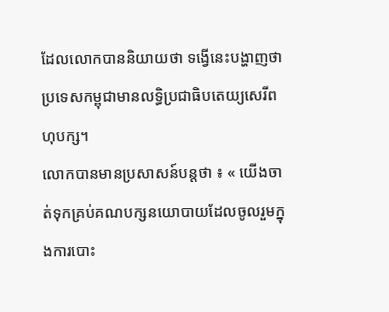ដែលលោកបាននិយាយថា ទង្វើនេះបង្ហាញថាប្រទេសកម្ពុជាមានលទ្ធិប្រជាធិបតេយ្យសេរីពហុបក្ស។
លោកបានមានប្រសាសន៍បន្តថា ៖ « យើងចាត់ទុកគ្រប់គណបក្សនយោបាយដែលចូលរួមក្នុងការបោះ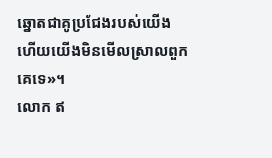ឆ្នោតជាគូប្រជែងរបស់យើង ហើយយើងមិនមើលស្រាលពួកគេទេ»។
លោក ឥ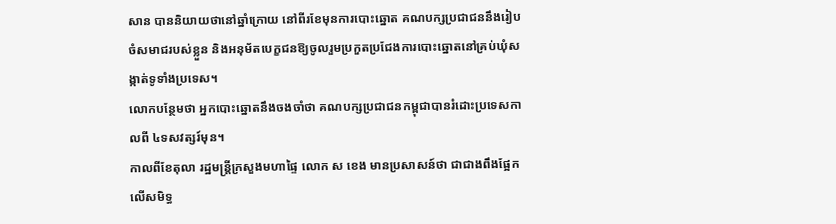សាន បាននិយាយថានៅឆ្នាំក្រោយ នៅពីរខែមុនការបោះឆ្នោត គណបក្សប្រជាជននឹងរៀបចំសមាជរបស់ខ្លួន និងអនុម័តបេក្ខជនឱ្យចូលរួមប្រកួតប្រជែងការបោះឆ្នោតនៅគ្រប់ឃុំសង្កាត់ទូទាំងប្រទេស។
លោកបន្ថែមថា អ្នកបោះឆ្នោតនឹងចងចាំថា គណបក្សប្រជាជនកម្ពុជាបានរំដោះប្រទេសកាលពី ៤ទសវត្សរ៍មុន។
កាលពីខែតុលា រដ្ឋមន្ត្រីក្រសួងមហាផ្ទៃ លោក ស ខេង មានប្រសាសន៍ថា ជាជាងពឹងផ្អែកលើសមិទ្ធ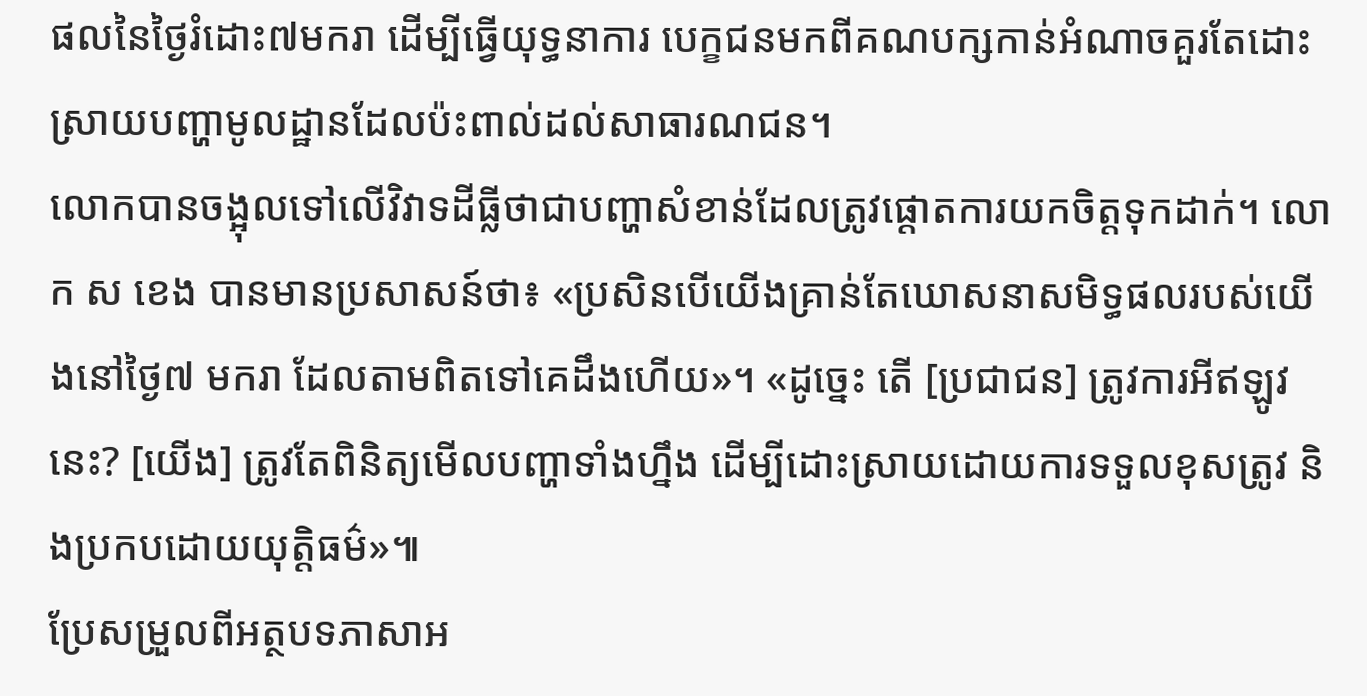ផលនៃថ្ងៃរំដោះ៧មករា ដើម្បីធ្វើយុទ្ធនាការ បេក្ខជនមកពីគណបក្សកាន់អំណាចគួរតែដោះស្រាយបញ្ហាមូលដ្ឋានដែលប៉ះពាល់ដល់សាធារណជន។
លោកបានចង្អុលទៅលើវិវាទដីធ្លីថាជាបញ្ហាសំខាន់ដែលត្រូវផ្តោតការយកចិត្តទុកដាក់។ លោក ស ខេង បានមានប្រសាសន៍ថា៖ «ប្រសិនបើយើងគ្រាន់តែឃោសនាសមិទ្ធផលរបស់យើងនៅថ្ងៃ៧ មករា ដែលតាមពិតទៅគេដឹងហើយ»។ «ដូច្នេះ តើ [ប្រជាជន] ត្រូវការអីឥឡូវនេះ? [យើង] ត្រូវតែពិនិត្យមើលបញ្ហាទាំងហ្នឹង ដើម្បីដោះស្រាយដោយការទទួលខុសត្រូវ និងប្រកបដោយយុត្តិធម៌»៕
ប្រែសម្រួលពីអត្ថបទភាសាអ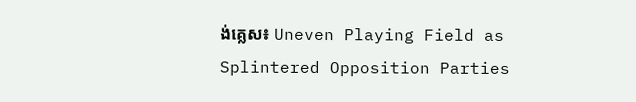ង់គ្លេស៖ Uneven Playing Field as Splintered Opposition Parties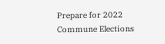Prepare for 2022 Commune Elections